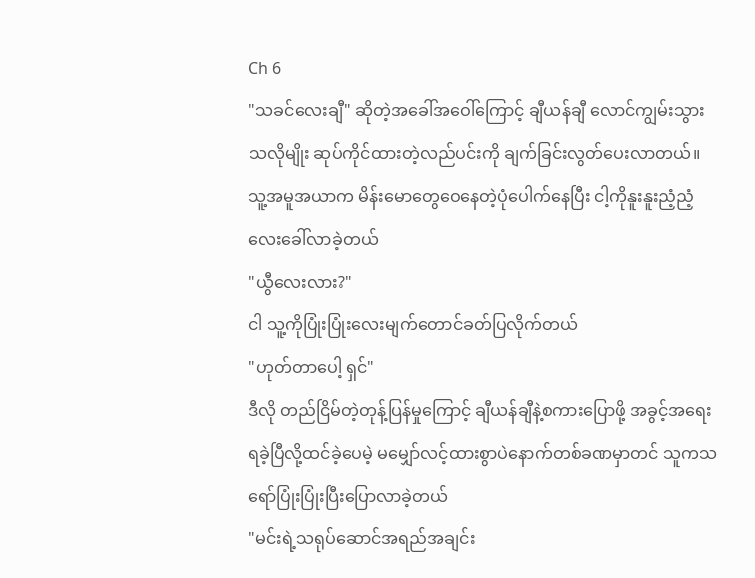Ch 6
"သခင်လေးချီ" ဆိုတဲ့အခေါ်အဝေါ်ကြောင့် ချီယန်ချီ လောင်ကျွမ်းသွားသလိုမျိုး ဆုပ်ကိုင်ထားတဲ့လည်ပင်းကို ချက်ခြင်းလွတ်ပေးလာတယ်။
သူ့အမူအယာက မိန်းမောတွေဝေနေတဲ့ပုံပေါက်နေပြီး ငါ့ကိုနူးနူးညံ့ညံ့လေးခေါ်လာခဲ့တယ်
"ယွီလေးလား?"
ငါ သူ့ကိုပြုံးပြုံးလေးမျက်တောင်ခတ်ပြလိုက်တယ်
"ဟုတ်တာပေါ့ ရှင်"
ဒီလို တည်ငြိမ်တဲ့တုန့်ပြန်မှုကြောင့် ချီယန်ချီနဲ့စကားပြောဖို့ အခွင့်အရေးရခဲ့ပြီလို့ထင်ခဲ့ပေမဲ့ မမျှော်လင့်ထားစွာပဲနောက်တစ်ခဏမှာတင် သူကသရော်ပြုံးပြုံးပြီးပြောလာခဲ့တယ်
"မင်းရဲ့သရုပ်ဆောင်အရည်အချင်း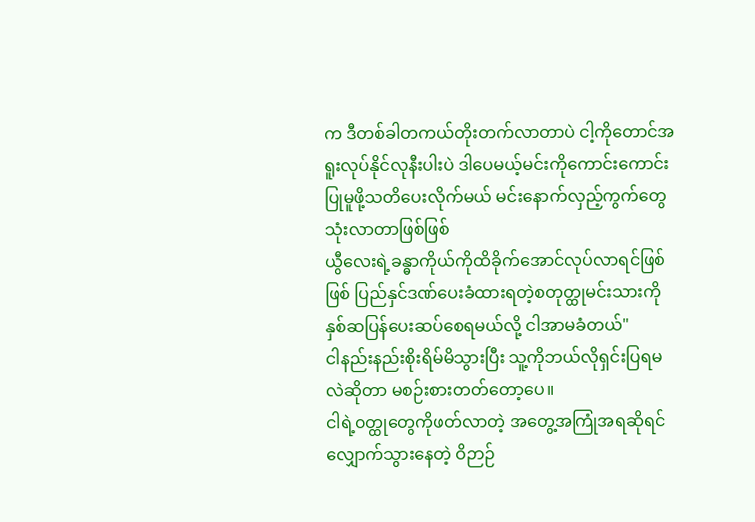က ဒီတစ်ခါတကယ်တိုးတက်လာတာပဲ ငါ့ကိုတောင်အရူးလုပ်နိုင်လုနီးပါးပဲ ဒါပေမယ့်မင်းကိုကောင်းကောင်းပြုမူဖို့သတိပေးလိုက်မယ် မင်းနောက်လှည့်ကွက်တွေသုံးလာတာဖြစ်ဖြစ်
ယွီလေးရဲ့ခန္ဓာကိုယ်ကိုထိခိုက်အောင်လုပ်လာရင်ဖြစ်ဖြစ် ပြည်နှင်ဒဏ်ပေးခံထားရတဲ့စတုတ္ထုမင်းသားကိုနှစ်ဆပြန်ပေးဆပ်စေရမယ်လို့ ငါအာမခံတယ်"
ငါနည်းနည်းစိုးရိမ်မိသွားပြီး သူ့ကိုဘယ်လိုရှင်းပြရမလဲဆိုတာ မစဉ်းစားတတ်တော့ပေ။
ငါရဲ့၀တ္ထုတွေကိုဖတ်လာတဲ့ အတွေ့အကြုံအရဆိုရင် လျှောက်သွားနေတဲ့ ဝိဉာဉ်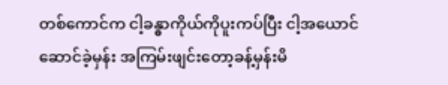တစ်ကောင်က ငါ့ခန္ဓာကိုယ်ကိုပူးကပ်ပြီး ငါ့အယောင်ဆောင်ခဲ့မှန်း အကြမ်းဖျင်းတော့ခန့်မှန်းမိ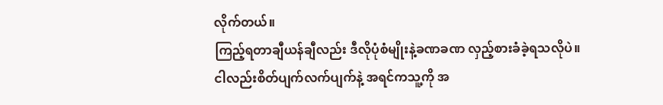လိုက်တယ်။
ကြည့်ရတာချီယန်ချီလည်း ဒီလိုပုံစံမျိုးနဲ့ခဏခဏ လှည့်စားခံခဲ့ရသလိုပဲ။
ငါလည်းစိတ်ပျက်လက်ပျက်နဲ့ အရင်ကသူ့ကို အ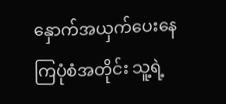နှောက်အယှက်ပေးနေကြပုံစံအတိုင်း သူ့ရဲ့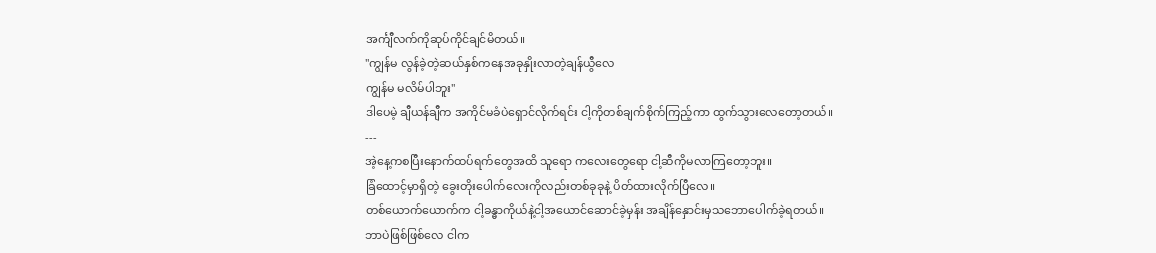အင်္ကျီလက်ကိုဆုပ်ကိုင်ချင်မိတယ်။
"ကျွန်မ လွန်ခဲ့တဲ့ဆယ်နှစ်ကနေအခုနှိုးလာတဲ့ချန်ယွီလေ
ကျွန်မ မလိမ်ပါဘူး"
ဒါပေမဲ့ ချီယန်ချီက အကိုင်မခံပဲရှောင်လိုက်ရင်း ငါ့ကိုတစ်ချက်စိုက်ကြည့်ကာ ထွက်သွားလေတော့တယ်။
---
အဲ့နေ့ကစပြီးနောက်ထပ်ရက်တွေအထိ သူရော ကလေးတွေရော ငါ့ဆီကိုမလာကြတော့ဘူး။
ခြံထောင့်မှာရှိတဲ့ ခွေးတိုးပေါက်လေးကိုလည်းတစ်ခုခုနဲ့ ပိတ်ထားလိုက်ပြီလေ။
တစ်ယောက်ယောက်က ငါ့ခန္ဓာကိုယ်နဲ့ငါ့အယောင်ဆောင်ခဲ့မှန်း အချိန်နှောင်းမှသဘောပေါက်ခဲ့ရတယ်။
ဘာပဲဖြစ်ဖြစ်လေ ငါက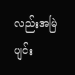လည်းအမြဲပျင်း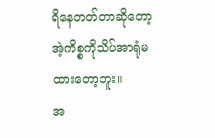ရိနေတတ်တာဆိုတော့ အဲ့ကိစ္စကိုသိပ်အာရုံမထားတော့ဘူး။
အ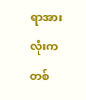ရာအားလုံးက တစ်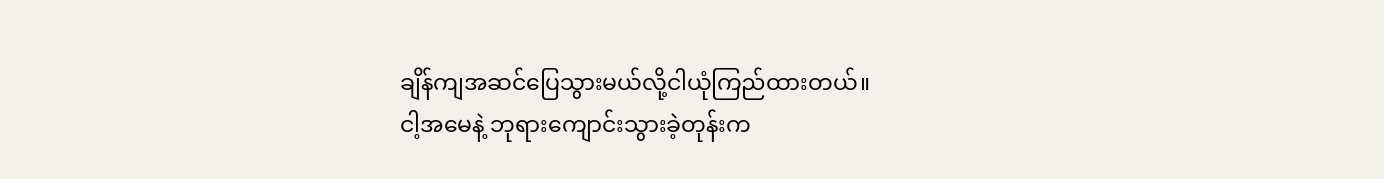ချိန်ကျအဆင်ပြေသွားမယ်လို့ငါယုံကြည်ထားတယ်။
ငါ့အမေနဲ့ ဘုရားကျောင်းသွားခဲ့တုန်းက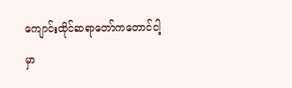ကျောင်းထိုင်ဆရာတော်ကတောင်ငါ့မှာ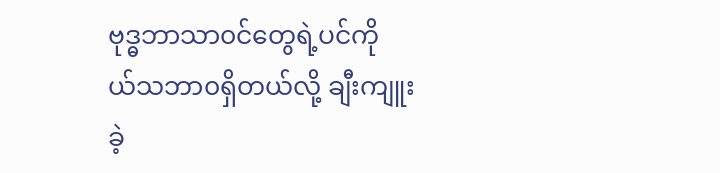ဗုဒ္ဓဘာသာ၀င်တွေရဲ့ပင်ကို
ယ်သဘာ၀ရှိတယ်လို့ ချီးကျူးခဲ့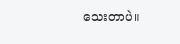သေးတာပဲ။